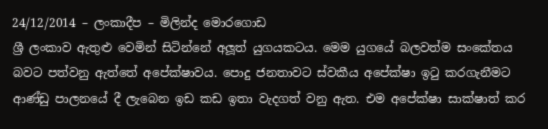24/12/2014 – ලංකාදීප – මිලින්ද මොරගොඩ
ශ්‍රී ලංකාව ඇතුළු වෙමින් සිටින්නේ අලූත් යුගයකටය. මෙම යුගයේ බලවත්ම සංකේතය බවට පත්වනු ඇත්තේ අපේක්ෂාවය. පොදු ජනතාවට ස්වකීය අපේක්ෂා ඉටු කරගැනීමට ආණ්ඩු පාලනයේ දී ලැබෙන ඉඩ කඩ ඉතා වැදගත් වනු ඇත. එම අපේක්ෂා සාක්ෂාත් කර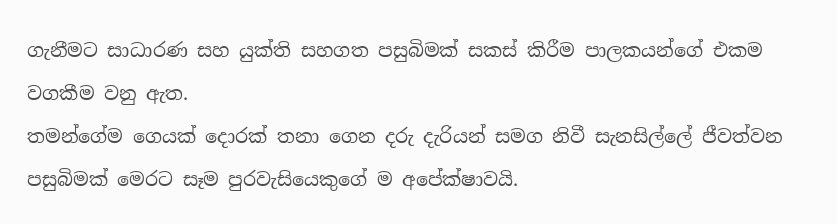ගැනීමට සාධාරණ සහ යුක්ති සහගත පසුබිමක් සකස් කිරීම පාලකයන්ගේ එකම වගකීම වනු ඇත.
තමන්ගේම ගෙයක් දොරක් තනා ගෙන දරු දැරියන් සමග නිවී සැනසිල්ලේ ජීවත්වන පසුබිමක් මෙරට සෑම පුරවැසියෙකුගේ ම අපේක්ෂාවයි.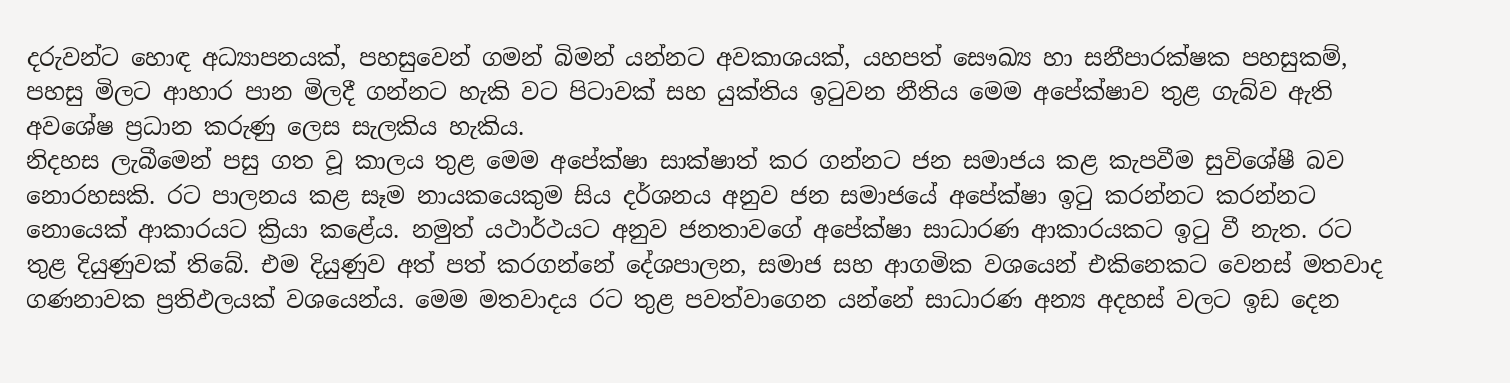දරුවන්ට හොඳ අධ්‍යාපනයක්, පහසුවෙන් ගමන් බිමන් යන්නට අවකාශයක්, යහපත් සෞඛ්‍ය හා සනීපාරක්ෂක පහසුකම්, පහසු මිලට ආහාර පාන මිලදී ගන්නට හැකි වට පිටාවක් සහ යුක්තිය ඉටුවන නීතිය මෙම අපේක්ෂාව තුළ ගැබ්ව ඇති අවශේෂ ප්‍රධාන කරුණු ලෙස සැලකිය හැකිය.
නිදහස ලැබීමෙන් පසු ගත වූ කාලය තුළ මෙම අපේක්ෂා සාක්ෂාත් කර ගන්නට ජන සමාජය කළ කැපවීම සුවිශේෂී බව නොරහසකි. රට පාලනය කළ සෑම නායකයෙකුම සිය දර්ශනය අනුව ජන සමාජයේ අපේක්ෂා ඉටු කරන්නට කරන්නට නොයෙක් ආකාරයට ක්‍රියා කළේය. නමුත් යථාර්ථයට අනුව ජනතාවගේ අපේක්ෂා සාධාරණ ආකාරයකට ඉටු වී නැත. රට තුළ දියුණුවක් තිබේ. එම දියුණුව අත් පත් කරගන්නේ දේශපාලන, සමාජ සහ ආගමික වශයෙන් එකිනෙකට වෙනස් මතවාද ගණනාවක ප්‍රතිඵලයක් වශයෙන්ය. මෙම මතවාදය රට තුළ පවත්වාගෙන යන්නේ සාධාරණ අන්‍ය අදහස් වලට ඉඩ දෙන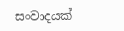සංවාදයක්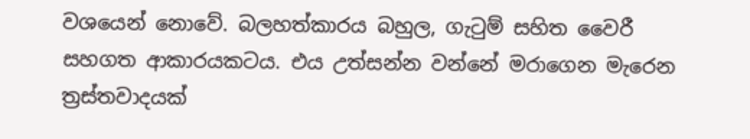වශයෙන් නොවේ. බලහත්කාරය බහුල, ගැටුම් සහිත වෛරී සහගත ආකාරයකටය. එය උත්සන්න වන්නේ මරාගෙන මැරෙන ත්‍රස්තවාදයක්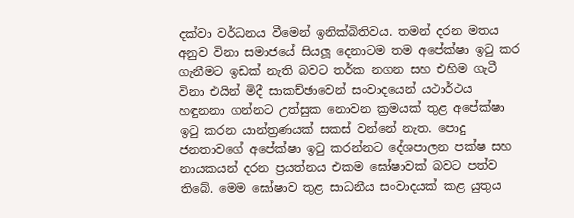දක්වා වර්ධනය වීමෙන් ඉනික්බිතිවය. තමන් දරන මතය අනුව විනා සමාජයේ සියලූ දෙනාටම තම අපේක්ෂා ඉටු කර ගැනීමට ඉඩක් නැති බවට තර්ක නගන සහ එහිම ගැටී විනා එයින් මිදී සාකච්ඡාවෙන් සංවාදයෙන් යථාර්ථය හඳුනනා ගන්නට උත්සුක නොවන ක්‍රමයක් තුළ අපේක්ෂා ඉටු කරන යාන්ත්‍රණයක් සකස් වන්නේ නැත. පොදු ජනතාවගේ අපේක්ෂා ඉටු කරන්නට දේශපාලන පක්ෂ සහ නායකයන් දරන ප්‍රයත්නය එකම ඝෝෂාවක් බවට පත්ව තිබේ. මෙම ඝෝෂාව තුළ සාධනීය සංවාදයක් කළ යුතුය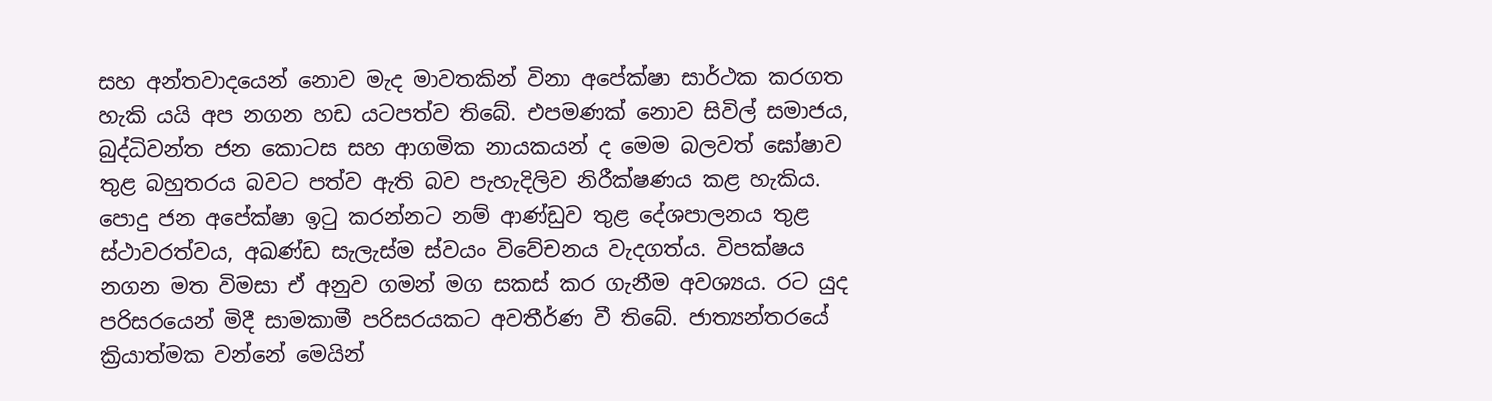සහ අන්තවාදයෙන් නොව මැද මාවතකින් විනා අපේක්ෂා සාර්ථක කරගත හැකි යයි අප නගන හඩ යටපත්ව තිබේ. එපමණක් නොව සිවිල් සමාජය, බුද්ධිවන්ත ජන කොටස සහ ආගමික නායකයන් ද මෙම බලවත් ඝෝෂාව තුළ බහුතරය බවට පත්ව ඇති බව පැහැදිලිව නිරීක්ෂණය කළ හැකිය.
පොදු ජන අපේක්ෂා ඉටු කරන්නට නම් ආණ්ඩුව තුළ දේශපාලනය තුළ ස්ථාවරත්වය, අඛණ්ඩ සැලැස්ම ස්වයං විවේචනය වැදගත්ය. විපක්ෂය නගන මත විමසා ඒ අනුව ගමන් මග සකස් කර ගැනීම අවශ්‍යය. රට යුද පරිසරයෙන් මිදී සාමකාමී පරිසරයකට අවතීර්ණ වී තිබේ. ජාත්‍යන්තරයේ ක්‍රියාත්මක වන්නේ මෙයින්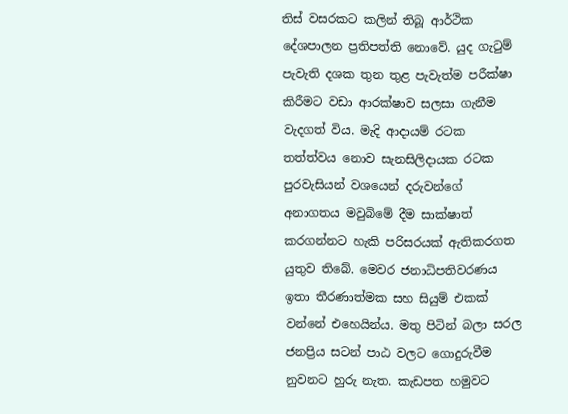තිස් වසරකට කලින් තිබූ ආර්ථික දේශපාලන ප්‍රතිපත්ති නොවේ. යුද ගැටුම් පැවැති දශක තුන තුළ පැවැත්ම පරීක්ෂා කිරීමට වඩා ආරක්ෂාව සලසා ගැනීම වැදගත් විය. මැදි ආදායම් රටක තත්ත්වය නොව සැනසිලිදායක රටක පුරවැසියන් වශයෙන් දරුවන්ගේ අනාගතය මවුබිමේ දීම සාක්ෂාත් කරගන්නට හැකි පරිසරයක් ඇතිකරගත යුතුව තිබේ. මෙවර ජනාධිපතිවරණය ඉතා තීරණාත්මක සහ සියුම් එකක් වන්නේ එහෙයින්ය. මතු පිටින් බලා සරල ජනප්‍රිය සටන් පාඨ වලට ගොදුරුවීම නුවනට හුරු නැත. කැඩපත හමුවට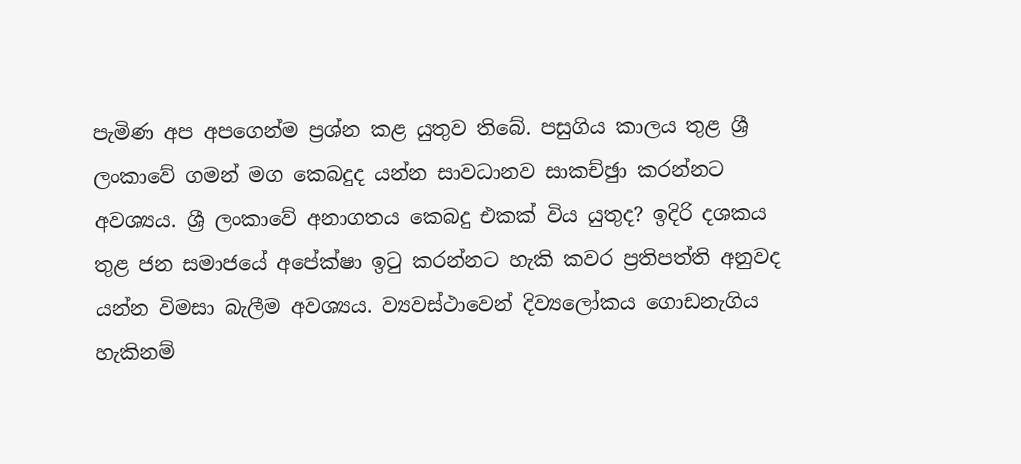පැමිණ අප අපගෙන්ම ප්‍රශ්න කළ යුතුව තිබේ. පසුගිය කාලය තුළ ශ්‍රී ලංකාවේ ගමන් මග කෙබදුද යන්න සාවධානව සාකච්ඡුා කරන්නට අවශ්‍යය. ශ්‍රී ලංකාවේ අනාගතය කෙබදු එකක් විය යුතුද? ඉදිරි දශකය තුළ ජන සමාජයේ අපේක්ෂා ඉටු කරන්නට හැකි කවර ප්‍රතිපත්ති අනුවද යන්න විමසා බැලීම අවශ්‍යය. ව්‍යවස්ථාවෙන් දිව්‍යලෝකය ගොඩනැගිය හැකිනම්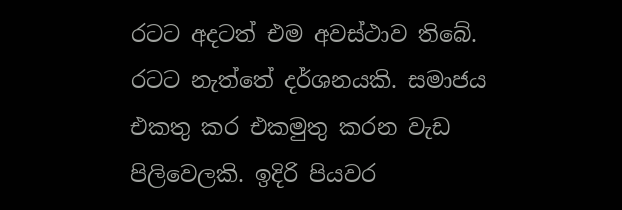රටට අදටත් එම අවස්ථාව තිබේ. රටට නැත්තේ දර්ශනයකි. සමාජය එකතු කර එකමුතු කරන වැඩ පිලිවෙලකි. ඉදිරි පියවර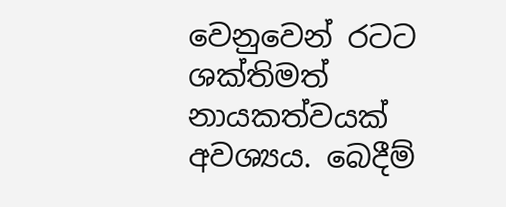වෙනුවෙන් රටට ශක්තිමත් නායකත්වයක් අවශ්‍යය. බෙදීම්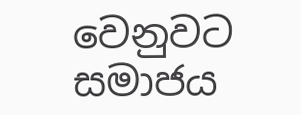වෙනුවට සමාජය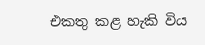එකතු කළ හැකි විය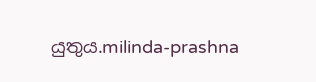යුතුය.milinda-prashna